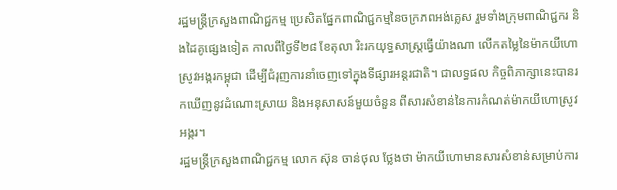រដ្ឋមន្ត្រីក្រសួងពាណិជ្ជកម្ម ប្រេសិតផ្នែកពាណិជ្ជកម្មនៃចក្រភពអង់គ្លេស រួមទាំងក្រុមពាណិជ្ជករ និងដៃគូផ្សេងទៀត កាលពីថ្ងៃទី២៨ ខែតុលា រិះរកយុទ្ធសាស្ត្រធ្វើយ៉ាងណា លើកតម្លៃនៃម៉ាកយីហោស្រូវអង្ករកម្ពុជា ដើម្បីជំរុញការនាំចេញទៅក្នុងទីផ្សារអន្តរជាតិ។ ជាលទ្ធផល កិច្ចពិភាក្សានេះបានរកឃើញនូវដំណោះស្រាយ និងអនុសាសន៍មួយចំនួន ពីសារសំខាន់នៃការកំណត់ម៉ាកយីហោស្រូវអង្ករ។
រដ្ឋមន្ត្រីក្រសួងពាណិជ្ជកម្ម លោក ស៊ុន ចាន់ថុល ថ្លែងថា ម៉ាកយីហោមានសារសំខាន់សម្រាប់ការ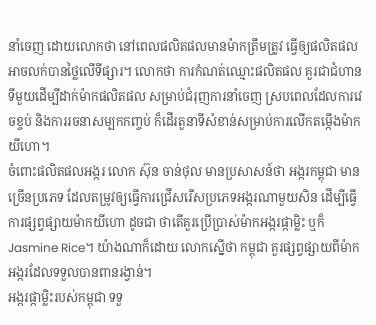នាំចេញ ដោយលោកថា នៅពេលផលិតផលមានម៉ាកត្រឹមត្រូវ ធ្វើឲ្យផលិតផលអាចលក់បានថ្លៃលើទីផ្សារ។ លោកថា ការកំណត់ឈ្មោះផលិតផល គួរជាជំហានទីមួយដើម្បីដាក់ម៉ាកផលិតផល សម្រាប់ជំរុញការនាំចេញ ស្របពេលដែលការវេចខ្ចប់ និងការរចនាសម្បកកញ្ចប់ ក៏ដើរតួនាទីសំខាន់សម្រាប់ការលើកតម្កើងម៉ាកយីហោ។
ចំពោះផលិតផលអង្ករ លោក ស៊ុន ចាន់ថុល មានប្រសាសន៍ថា អង្ករកម្ពុជា មានច្រើនប្រភេទ ដែលតម្រូវឲ្យធ្វើការជ្រើសរើសប្រភេទអង្ករណាមួយសិន ដើម្បីធ្វើការផ្សព្វផ្សាយម៉ាកយីហោ ដូចជា ថាតើគួរប្រើប្រាស់ម៉ាកអង្ករផ្កាម្លិះ ឬក៏ Jasmine Rice។ យ៉ាងណាក៏ដោយ លោកស្នើថា កម្ពុជា គួរផ្សព្វផ្សាយពីម៉ាកអង្ករដែលទទួលបានពានរង្វាន់។
អង្ករផ្កាម្លិះរបស់កម្ពុជា ទទួ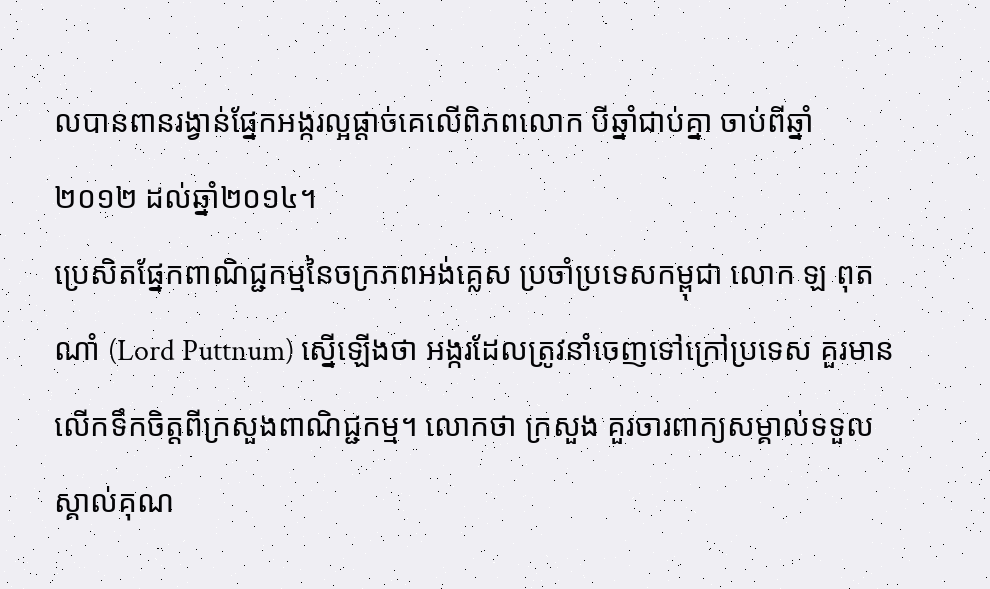លបានពានរង្វាន់ផ្នែកអង្ករល្អផ្ដាច់គេលើពិភពលោក បីឆ្នាំជាប់គ្នា ចាប់ពីឆ្នាំ២០១២ ដល់ឆ្នាំ២០១៤។
ប្រេសិតផ្នែកពាណិជ្ជកម្មនៃចក្រភពអង់គ្លេស ប្រចាំប្រទេសកម្ពុជា លោក ឡ ពុតណាំ (Lord Puttnum) ស្នើឡើងថា អង្ករដែលត្រូវនាំចេញទៅក្រៅប្រទេស គួរមានលើកទឹកចិត្តពីក្រសួងពាណិជ្ជកម្ម។ លោកថា ក្រសួង គួរចារពាក្យសម្គាល់ទទួលស្គាល់គុណ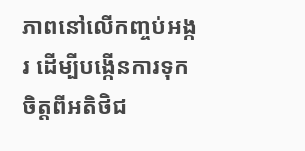ភាពនៅលើកញ្ចប់អង្ករ ដើម្បីបង្កើនការទុកចិត្តពីអតិថិជ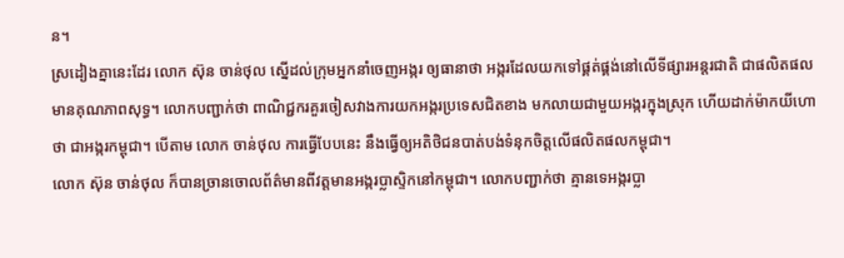ន។
ស្រដៀងគ្នានេះដែរ លោក ស៊ុន ចាន់ថុល ស្នើដល់ក្រុមអ្នកនាំចេញអង្ករ ឲ្យធានាថា អង្ករដែលយកទៅផ្គត់ផ្គង់នៅលើទីផ្សារអន្តរជាតិ ជាផលិតផលមានគុណភាពសុទ្ធ។ លោកបញ្ជាក់ថា ពាណិជ្ជករគួរចៀសវាងការយកអង្ករប្រទេសជិតខាង មកលាយជាមួយអង្ករក្នុងស្រុក ហើយដាក់ម៉ាកយីហោថា ជាអង្ករកម្ពុជា។ បើតាម លោក ចាន់ថុល ការធ្វើបែបនេះ នឹងធ្វើឲ្យអតិថិជនបាត់បង់ទំនុកចិត្តលើផលិតផលកម្ពុជា។
លោក ស៊ុន ចាន់ថុល ក៏បានច្រានចោលព័ត៌មានពីវត្តមានអង្ករប្លាស្ទិកនៅកម្ពុជា។ លោកបញ្ជាក់ថា គ្មានទេអង្ករប្លា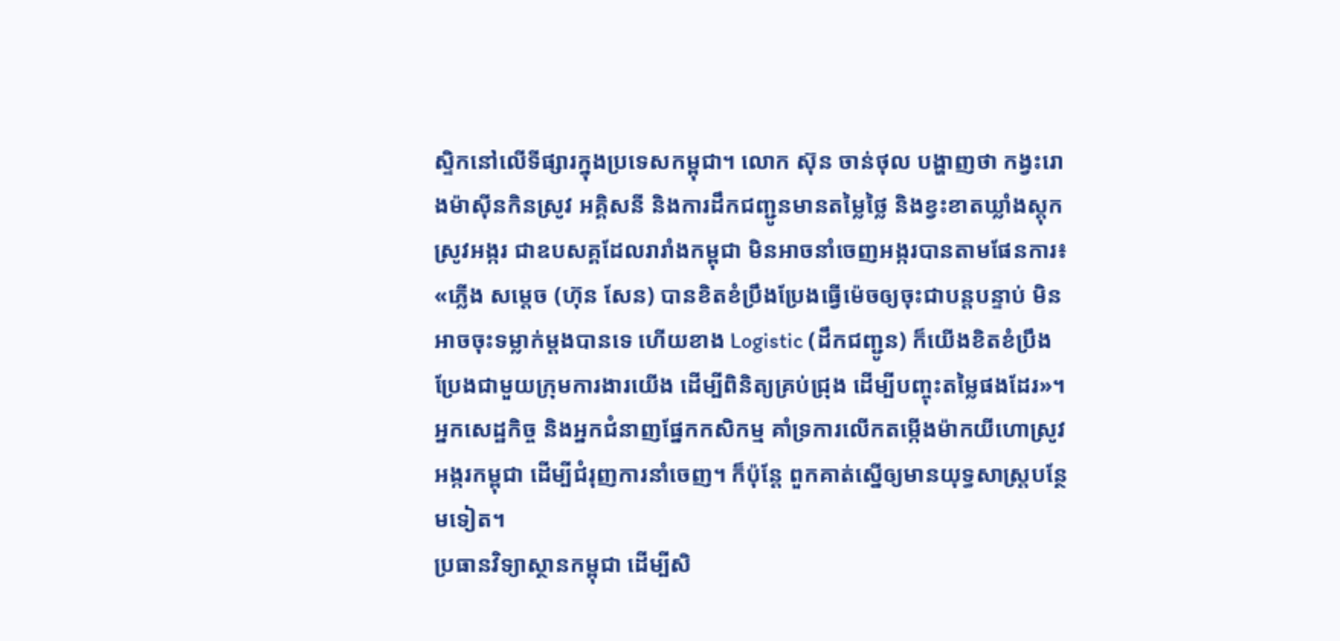ស្ទិកនៅលើទីផ្សារក្នុងប្រទេសកម្ពុជា។ លោក ស៊ុន ចាន់ថុល បង្ហាញថា កង្វះរោងម៉ាស៊ីនកិនស្រូវ អគ្គិសនី និងការដឹកជញ្ជូនមានតម្លៃថ្លៃ និងខ្វះខាតឃ្លាំងស្តុកស្រូវអង្ករ ជាឧបសគ្គដែលរារាំងកម្ពុជា មិនអាចនាំចេញអង្ករបានតាមផែនការ៖ «ភ្លើង សម្ដេច (ហ៊ុន សែន) បានខិតខំប្រឹងប្រែងធ្វើម៉េចឲ្យចុះជាបន្តបន្ទាប់ មិនអាចចុះទម្លាក់ម្ដងបានទេ ហើយខាង Logistic (ដឹកជញ្ជូន) ក៏យើងខិតខំប្រឹងប្រែងជាមួយក្រុមការងារយើង ដើម្បីពិនិត្យគ្រប់ជ្រុង ដើម្បីបញ្ចុះតម្លៃផងដែរ»។
អ្នកសេដ្ឋកិច្ច និងអ្នកជំនាញផ្នែកកសិកម្ម គាំទ្រការលើកតម្កើងម៉ាកយីហោស្រូវអង្ករកម្ពុជា ដើម្បីជំរុញការនាំចេញ។ ក៏ប៉ុន្តែ ពួកគាត់ស្នើឲ្យមានយុទ្ធសាស្ត្របន្ថែមទៀត។
ប្រធានវិទ្យាស្ថានកម្ពុជា ដើម្បីសិ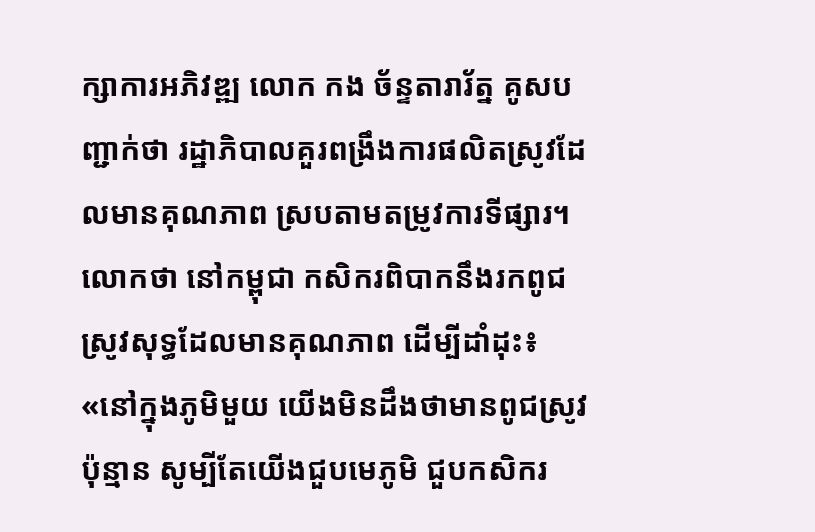ក្សាការអភិវឌ្ឍ លោក កង ច័ន្ទតារារ័ត្ន គូសបញ្ជាក់ថា រដ្ឋាភិបាលគួរពង្រឹងការផលិតស្រូវដែលមានគុណភាព ស្របតាមតម្រូវការទីផ្សារ។ លោកថា នៅកម្ពុជា កសិករពិបាកនឹងរកពូជស្រូវសុទ្ធដែលមានគុណភាព ដើម្បីដាំដុះ៖ «នៅក្នុងភូមិមួយ យើងមិនដឹងថាមានពូជស្រូវប៉ុន្មាន សូម្បីតែយើងជួបមេភូមិ ជួបកសិករ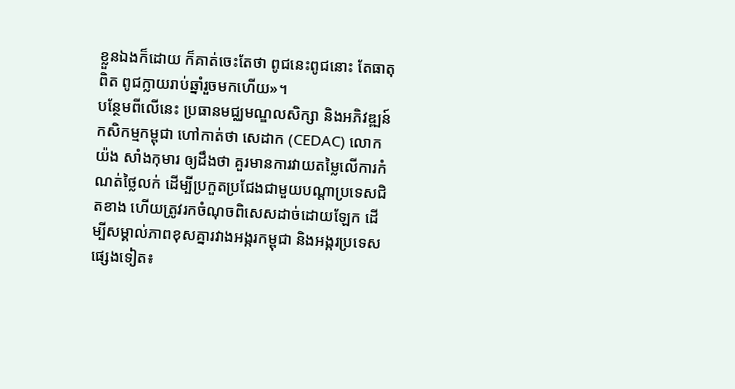ខ្លួនឯងក៏ដោយ ក៏គាត់ចេះតែថា ពូជនេះពូជនោះ តែធាតុពិត ពូជក្លាយរាប់ឆ្នាំរួចមកហើយ»។
បន្ថែមពីលើនេះ ប្រធានមជ្ឈមណ្ឌលសិក្សា និងអភិវឌ្ឍន៍កសិកម្មកម្ពុជា ហៅកាត់ថា សេដាក (CEDAC) លោក យ៉ង សាំងកុមារ ឲ្យដឹងថា គួរមានការវាយតម្លៃលើការកំណត់ថ្លៃលក់ ដើម្បីប្រកួតប្រជែងជាមួយបណ្ដាប្រទេសជិតខាង ហើយត្រូវរកចំណុចពិសេសដាច់ដោយឡែក ដើម្បីសម្គាល់ភាពខុសគ្នារវាងអង្ករកម្ពុជា និងអង្ករប្រទេសផ្សេងទៀត៖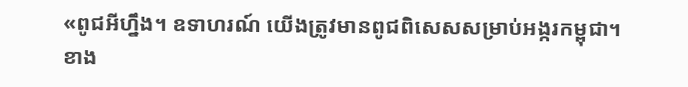«ពូជអីហ្នឹង។ ឧទាហរណ៍ យើងត្រូវមានពូជពិសេសសម្រាប់អង្ករកម្ពុជា។ ខាង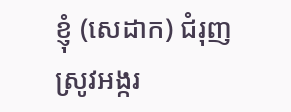ខ្ញុំ (សេដាក) ជំរុញស្រូវអង្ករ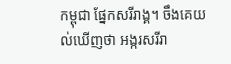កម្ពុជា ផ្នែកសរីរាង្គ។ ចឹងគេយល់ឃើញថា អង្ករសរីរា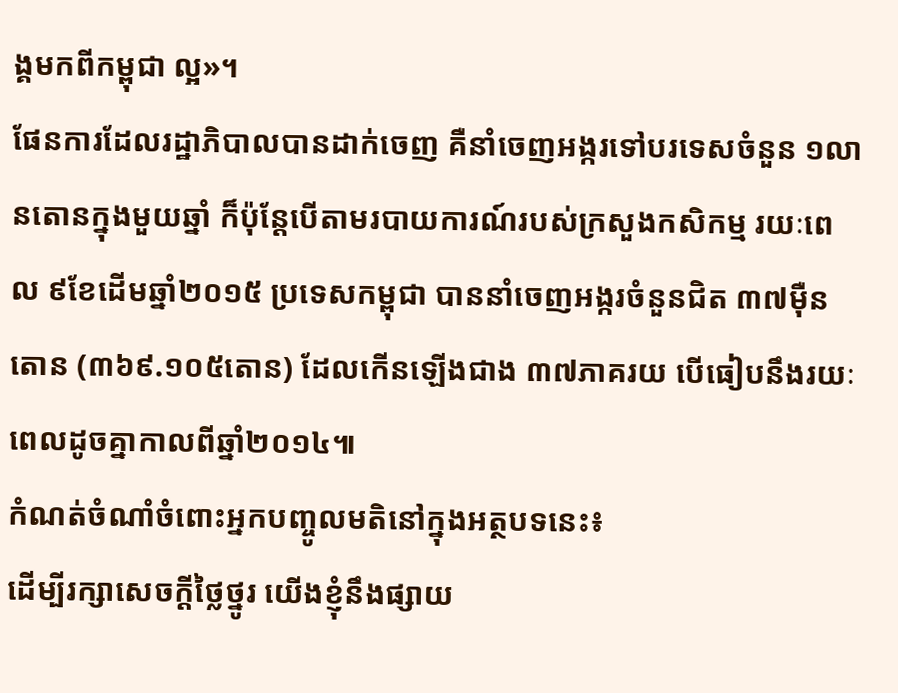ង្គមកពីកម្ពុជា ល្អ»។
ផែនការដែលរដ្ឋាភិបាលបានដាក់ចេញ គឺនាំចេញអង្ករទៅបរទេសចំនួន ១លានតោនក្នុងមួយឆ្នាំ ក៏ប៉ុន្តែបើតាមរបាយការណ៍របស់ក្រសួងកសិកម្ម រយៈពេល ៩ខែដើមឆ្នាំ២០១៥ ប្រទេសកម្ពុជា បាននាំចេញអង្ករចំនួនជិត ៣៧ម៉ឺនតោន (៣៦៩.១០៥តោន) ដែលកើនឡើងជាង ៣៧ភាគរយ បើធៀបនឹងរយៈពេលដូចគ្នាកាលពីឆ្នាំ២០១៤៕
កំណត់ចំណាំចំពោះអ្នកបញ្ចូលមតិនៅក្នុងអត្ថបទនេះ៖
ដើម្បីរក្សាសេចក្ដីថ្លៃថ្នូរ យើងខ្ញុំនឹងផ្សាយ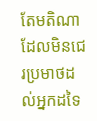តែមតិណា ដែលមិនជេរប្រមាថដល់អ្នកដទៃ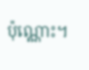ប៉ុណ្ណោះ។